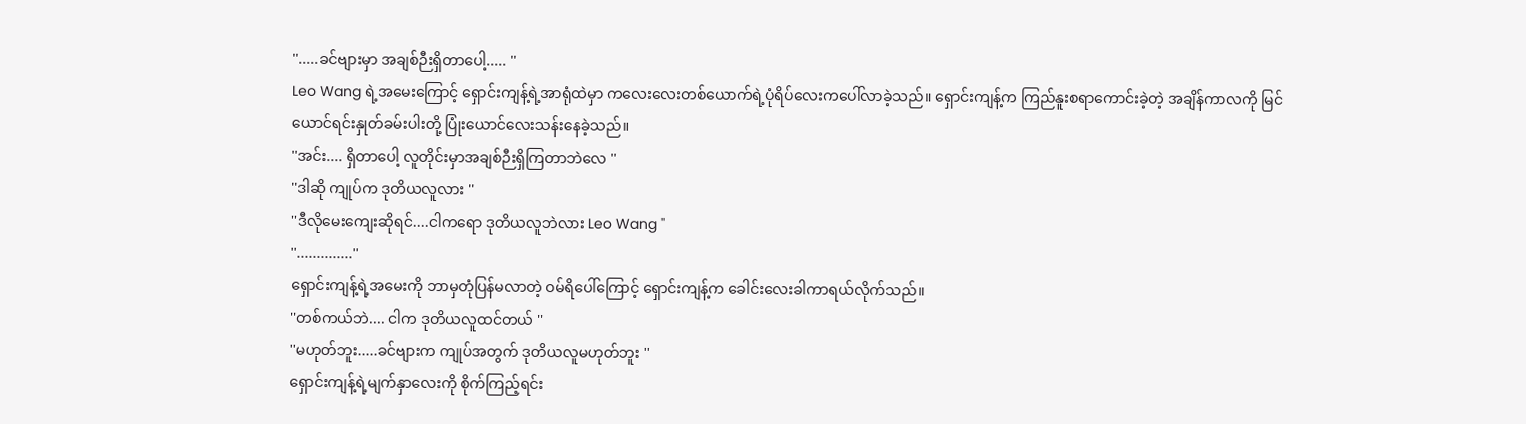''.....ခင်ဗျားမှာ အချစ်ဉီးရှိတာပေါ့..... ''
Leo Wang ရဲ့အမေးကြောင့် ရှောင်းကျန့်ရဲ့အာရုံထဲမှာ ကလေးလေးတစ်ယောက်ရဲ့ပုံရိပ်လေးကပေါ်လာခဲ့သည်။ ရှောင်းကျန့်က ကြည်နူးစရာကောင်းခဲ့တဲ့ အချိန်ကာလကို မြင်ယောင်ရင်းနှုတ်ခမ်းပါးတို့ ပြုံးယောင်လေးသန်းနေခဲ့သည်။
''အင်း.... ရှိတာပေါ့ လူတိုင်းမှာအချစ်ဉီးရှိကြတာဘဲလေ ''
''ဒါဆို ကျုပ်က ဒုတိယလူလား ''
''ဒီလိုမေးကျေးဆိုရင်....ငါကရော ဒုတိယလူဘဲလား Leo Wang ''
''..............''
ရှောင်းကျန့်ရဲ့အမေးကို ဘာမှတုံပြန်မလာတဲ့ ဝမ်ရိပေါ်ကြောင့် ရှောင်းကျန့်က ခေါင်းလေးခါကာရယ်လိုက်သည်။
''တစ်ကယ်ဘဲ.... ငါက ဒုတိယလူထင်တယ် ''
''မဟုတ်ဘူး.....ခင်ဗျားက ကျုပ်အတွက် ဒုတိယလူမဟုတ်ဘူး ''
ရှောင်းကျန့်ရဲ့မျက်နှာလေးကို စိုက်ကြည့်ရင်း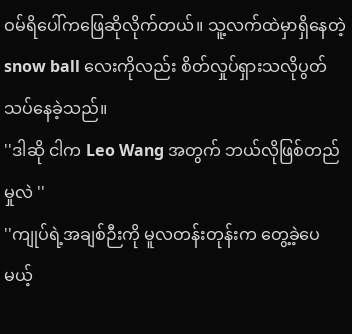ဝမ်ရိပေါ်ကဖြေဆိုလိုက်တယ်။ သူ့လက်ထဲမှာရှိနေတဲ့ snow ball လေးကိုလည်း စိတ်လှုပ်ရှားသလိုပွတ်သပ်နေခဲ့သည်။
''ဒါဆို ငါက Leo Wang အတွက် ဘယ်လိုဖြစ်တည်မှုလဲ ''
''ကျုပ်ရဲ့အချစ်ဉီးကို မူလတန်းတုန်းက တွေ့ခဲ့ပေမယ့်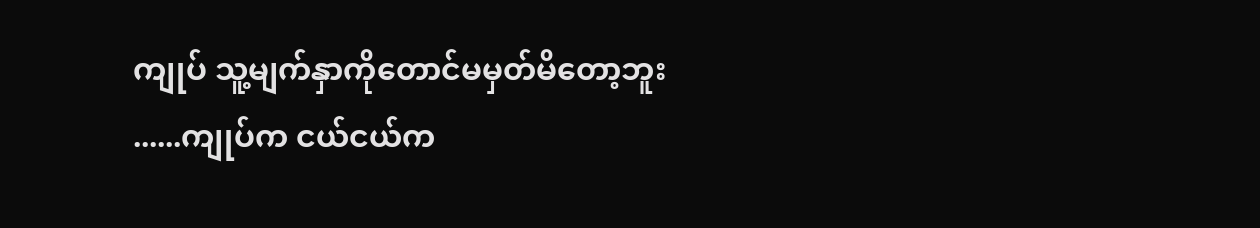ကျုပ် သူ့မျက်နှာကိုတောင်မမှတ်မိတော့ဘူး ......ကျုပ်က ငယ်ငယ်က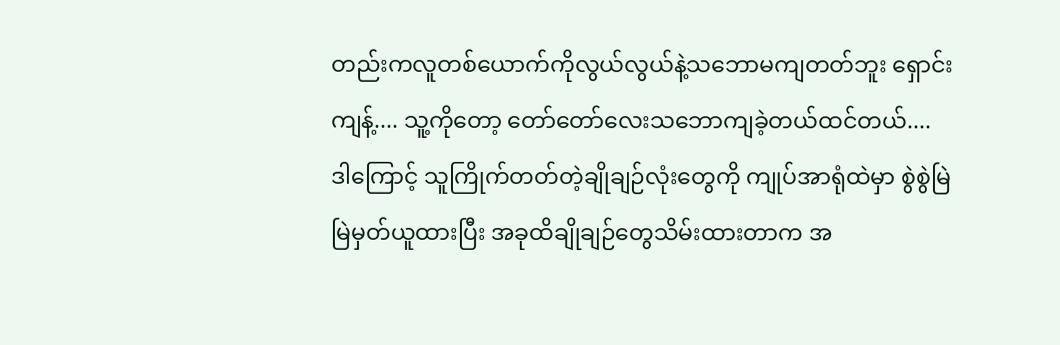တည်းကလူတစ်ယောက်ကိုလွယ်လွယ်နဲ့သဘောမကျတတ်ဘူး ရှောင်းကျန့်.... သူ့ကိုတော့ တော်တော်လေးသဘောကျခဲ့တယ်ထင်တယ်.... ဒါကြောင့် သူကြိုက်တတ်တဲ့ချိုချဉ်လုံးတွေကို ကျုပ်အာရုံထဲမှာ စွဲစွဲမြဲမြဲမှတ်ယူထားပြီး အခုထိချိုချဉ်တွေသိမ်းထားတာက အ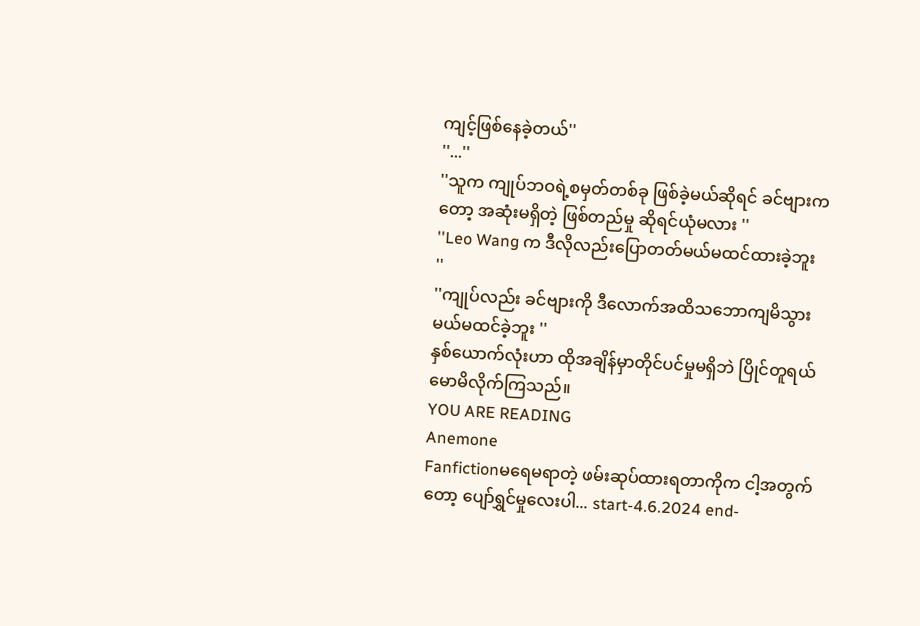ကျင့်ဖြစ်နေခဲ့တယ်''
''...''
''သူက ကျုပ်ဘဝရဲ့စမှတ်တစ်ခု ဖြစ်ခဲ့မယ်ဆိုရင် ခင်ဗျားကတော့ အဆုံးမရှိတဲ့ ဖြစ်တည်မှု ဆိုရင်ယုံမလား ''
''Leo Wang က ဒီလိုလည်းပြောတတ်မယ်မထင်ထားခဲ့ဘူး ''
''ကျုပ်လည်း ခင်ဗျားကို ဒီလောက်အထိသဘောကျမိသွားမယ်မထင်ခဲ့ဘူး ''
နှစ်ယောက်လုံးဟာ ထိုအချိန်မှာတိုင်ပင်မှုမရှိဘဲ ပြိုင်တူရယ်မောမိလိုက်ကြသည်။
YOU ARE READING
Anemone
Fanfictionမရေမရာတဲ့ ဖမ်းဆုပ်ထားရတာကိုက ငါ့အတွက်တော့ ပျော်ရွှင်မှုလေးပါ... start-4.6.2024 end-